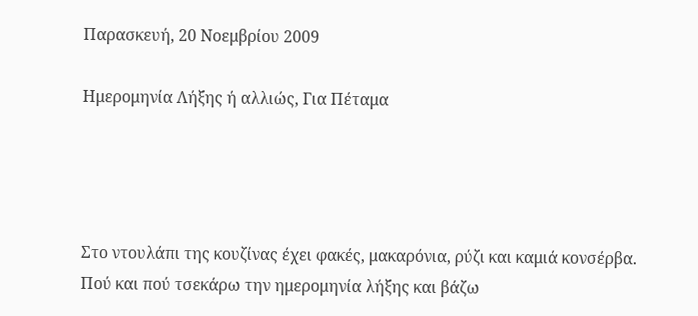Παρασκευή, 20 Νοεμβρίου 2009

Hμερομηνία Λήξης ή αλλιώς, Για Πέταμα




Στο ντουλάπι της κουζίνας έχει φακές, μακαρόνια, ρύζι και καμιά κονσέρβα.
Πού και πού τσεκάρω την ημερομηνία λήξης και βάζω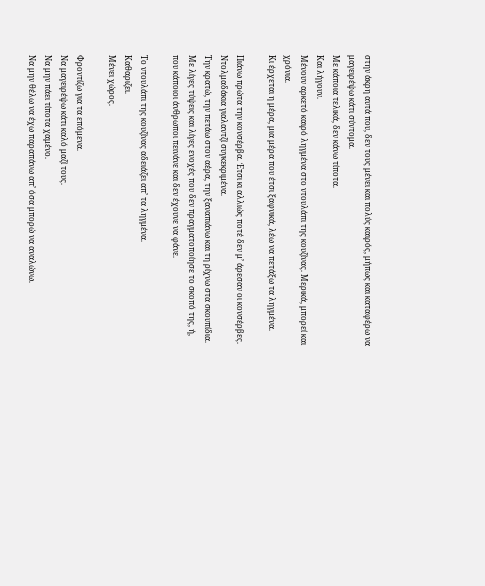στην άκρη αυτά που, δεν τους μένει και πολύς καιρός, μήπως και καταφέρω να μαγειρέψω κάτι σύντομα.
Με κάποια τελικά, δεν κάνω τίποτα.
Και λήγουν.
Μένουν αρκετό καιρό ληγμένα στο ντουλάπι της κουζίνας. Μερικά, μπορεί και χρόνια.
Κι έρχεται η μέρα, μια μέρα που έτσι ξαφνικά, λέω να πετάξω τα ληγμένα.

Πιάνω πρώτα την κονσέρβα. Έτσι κι αλλιώς ποτέ δεν μ’ άρεσαν οι κονσέρβες.
Ντολμαδάκια γιαλαντζί συγκεκριμένα.
Την κρατώ, την πετάω στον αέρα, την ξαναπιάνω και τη ρίχνω στα σκουπίδια.
Με λίγες τύψεις και λίγες ενοχές που δεν πραγματοποίησε το σκοπό της, ή, που κάποιοι άνθρωποι πεινάνε και δεν έχουνε να φάνε.

Το ντουλάπι της κουζίνας αδειάζει απ’ τα ληγμένα.
Καθαριζει.
Μένει χώρος.

Φροντίζω για τα επόμενα.
Να μαγειρέψω κάτι καλό μαζί τους.
Να μην πάει τίποτα χαμένο.
Να μην θέλω να έχω παραπάνω απ’ όσα μπορώ να αναλώνω.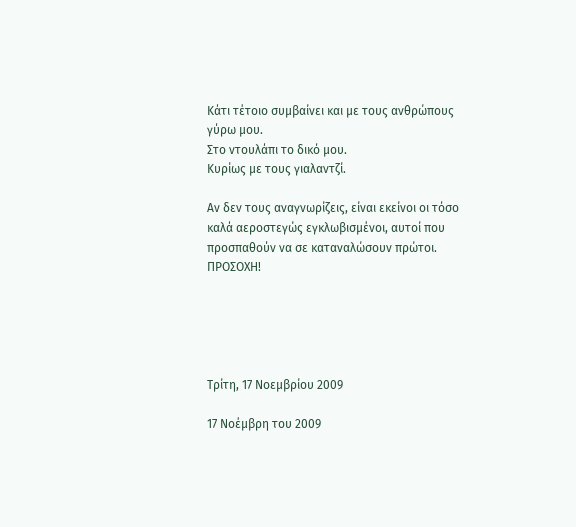Κάτι τέτοιο συμβαίνει και με τους ανθρώπους γύρω μου.
Στο ντουλάπι το δικό μου.
Κυρίως με τους γιαλαντζί.

Αν δεν τους αναγνωρίζεις, είναι εκείνοι οι τόσο καλά αεροστεγώς εγκλωβισμένοι, αυτοί που προσπαθούν να σε καταναλώσουν πρώτοι.
ΠΡΟΣΟΧΗ!





Τρίτη, 17 Νοεμβρίου 2009

17 Νοέμβρη του 2009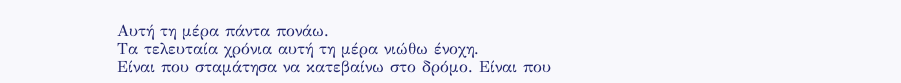Αυτή τη μέρα πάντα πονάω.
Τα τελευταία χρόνια αυτή τη μέρα νιώθω ένοχη.
Είναι που σταμάτησα να κατεβαίνω στο δρόμο. Είναι που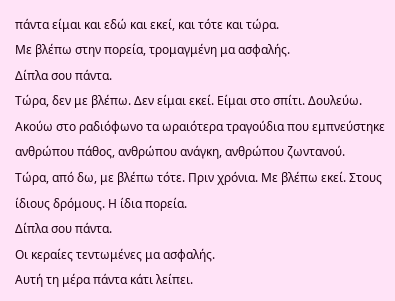πάντα είμαι και εδώ και εκεί, και τότε και τώρα.
Με βλέπω στην πορεία, τρομαγμένη μα ασφαλής.
Δίπλα σου πάντα.
Τώρα, δεν με βλέπω. Δεν είμαι εκεί. Είμαι στο σπίτι. Δουλεύω. Ακούω στο ραδιόφωνο τα ωραιότερα τραγούδια που εμπνεύστηκε ανθρώπου πάθος, ανθρώπου ανάγκη, ανθρώπου ζωντανού.
Τώρα, από δω, με βλέπω τότε. Πριν χρόνια. Με βλέπω εκεί. Στους ίδιους δρόμους. Η ίδια πορεία.
Δίπλα σου πάντα.
Οι κεραίες τεντωμένες μα ασφαλής.
Αυτή τη μέρα πάντα κάτι λείπει.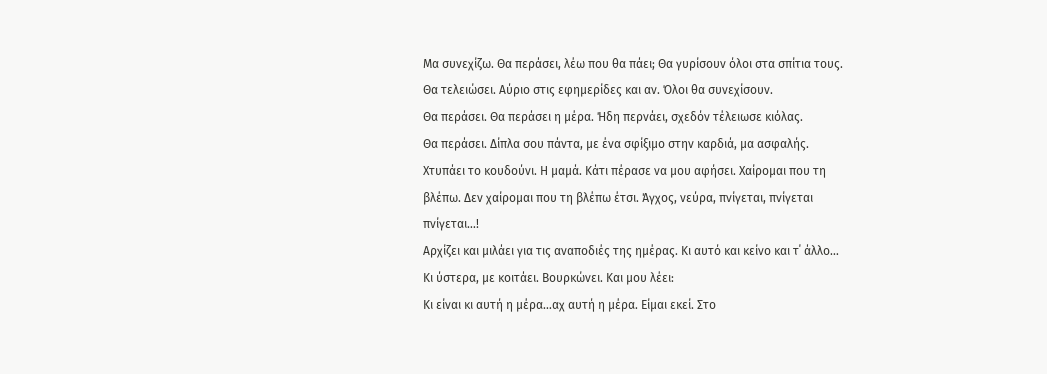Μα συνεχίζω. Θα περάσει, λέω που θα πάει; Θα γυρίσουν όλοι στα σπίτια τους. Θα τελειώσει. Αύριο στις εφημερίδες και αν. Όλοι θα συνεχίσουν.
Θα περάσει. Θα περάσει η μέρα. Ήδη περνάει, σχεδόν τέλειωσε κιόλας.
Θα περάσει. Δίπλα σου πάντα, με ένα σφίξιμο στην καρδιά, μα ασφαλής.
Χτυπάει το κουδούνι. Η μαμά. Κάτι πέρασε να μου αφήσει. Χαίρομαι που τη βλέπω. Δεν χαίρομαι που τη βλέπω έτσι. Άγχος, νεύρα, πνίγεται, πνίγεται πνίγεται…!
Αρχίζει και μιλάει για τις αναποδιές της ημέρας. Κι αυτό και κείνο και τ΄ άλλο…
Κι ύστερα, με κοιτάει. Βουρκώνει. Και μου λέει:
Κι είναι κι αυτή η μέρα…αχ αυτή η μέρα. Είμαι εκεί. Στο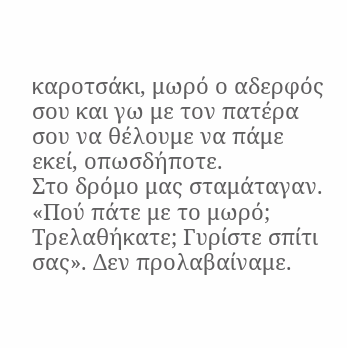καροτσάκι, μωρό ο αδερφός σου και γω με τον πατέρα σου να θέλουμε να πάμε εκεί, οπωσδήποτε.
Στο δρόμο μας σταμάταγαν. «Πού πάτε με το μωρό; Τρελαθήκατε; Γυρίστε σπίτι σας». Δεν προλαβαίναμε.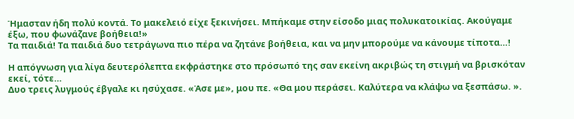Ήμασταν ήδη πολύ κοντά. Το μακελειό είχε ξεκινήσει. Μπήκαμε στην είσοδο μιας πολυκατοικίας. Ακούγαμε έξω, που φωνάζανε βοήθεια!»
Τα παιδιά! Τα παιδιά δυο τετράγωνα πιο πέρα να ζητάνε βοήθεια, και να μην μπορούμε να κάνουμε τίποτα…!

Η απόγνωση για λίγα δευτερόλεπτα εκφράστηκε στο πρόσωπό της σαν εκείνη ακριβώς τη στιγμή να βρισκόταν εκεί, τότε…
Δυο τρεις λυγμούς έβγαλε κι ησύχασε. «Άσε με», μου πε. «Θα μου περάσει. Καλύτερα να κλάψω να ξεσπάσω. ».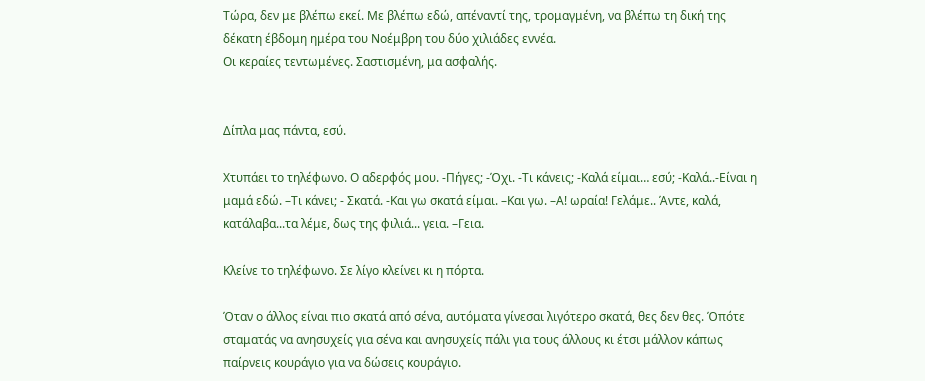Τώρα, δεν με βλέπω εκεί. Με βλέπω εδώ, απέναντί της, τρομαγμένη, να βλέπω τη δική της δέκατη έβδομη ημέρα του Νοέμβρη του δύο χιλιάδες εννέα.
Οι κεραίες τεντωμένες. Σαστισμένη, μα ασφαλής.


Δίπλα μας πάντα, εσύ.

Χτυπάει το τηλέφωνο. Ο αδερφός μου. -Πήγες; -Όχι. -Τι κάνεις; -Καλά είμαι… εσύ; -Καλά..-Είναι η μαμά εδώ. –Τι κάνει; - Σκατά. -Και γω σκατά είμαι. –Και γω. –Α! ωραία! Γελάμε.. Άντε, καλά, κατάλαβα...τα λέμε, δως της φιλιά... γεια. –Γεια.

Κλείνε το τηλέφωνο. Σε λίγο κλείνει κι η πόρτα.

Όταν ο άλλος είναι πιο σκατά από σένα, αυτόματα γίνεσαι λιγότερο σκατά, θες δεν θες. Όπότε σταματάς να ανησυχείς για σένα και ανησυχείς πάλι για τους άλλους κι έτσι μάλλον κάπως παίρνεις κουράγιο για να δώσεις κουράγιο.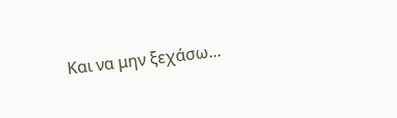Και να μην ξεχάσω…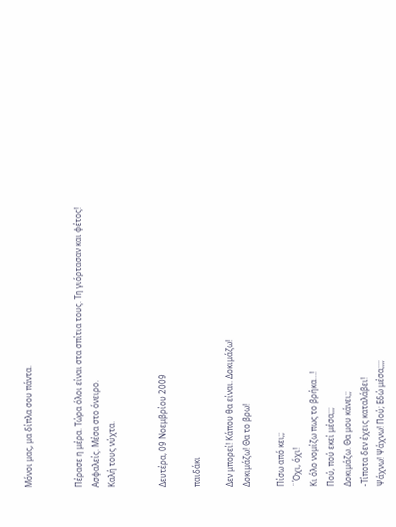Μόνοι μας, μα δίπλα σου πάντα.


Πέρασε η μέρα. Τώρα όλοι είναι στα σπίτια τους. Τη γιόρτασαν και φέτος!
Ασφαλείς. Μέσα στο όνειρο.
Καλή τους νύχτα.


Δευτέρα, 09 Νοεμβρίου 2009

παιδάκι

Δεν μπορεί! Κάπου θα είναι. Δοκιμάζω!
Δοκιμάζω! Θα το βρω!

Πίσω από κει;;
¨Όχι, όχι!
Κι όλο νομίζω πως το βρήκα…!
Πού, πού εκεί μέσα;;;
Δοκιμάζω. Θα μου κάνει;;
-Τίποτα δεν έχεις καταλάβει!
Ψάχνω! Ψάχνω! Πού; Εδώ μέσα;;;;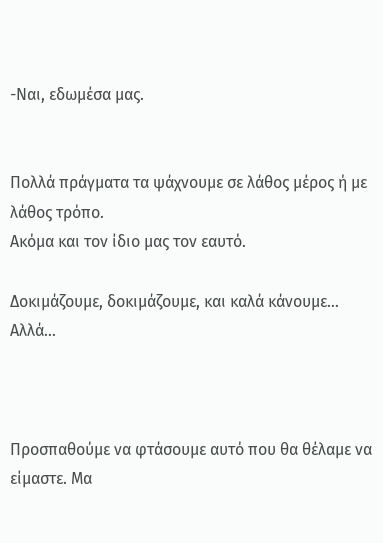-Ναι, εδωμέσα μας.


Πολλά πράγματα τα ψάχνουμε σε λάθος μέρος ή με λάθος τρόπο.
Ακόμα και τον ίδιο μας τον εαυτό.

Δοκιμάζουμε, δοκιμάζουμε, και καλά κάνουμε…
Αλλά…



Προσπαθούμε να φτάσουμε αυτό που θα θέλαμε να είμαστε. Μα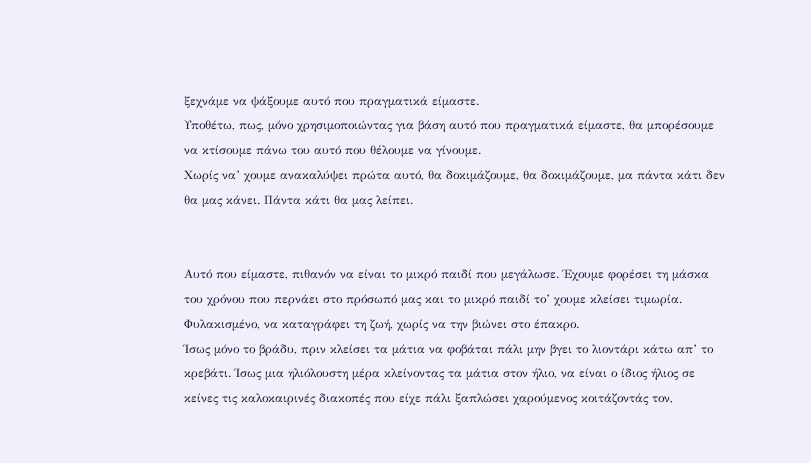ξεχνάμε να ψάξουμε αυτό που πραγματικά είμαστε.
Υποθέτω, πως, μόνο χρησιμοποιώντας για βάση αυτό που πραγματικά είμαστε, θα μπορέσουμε να κτίσουμε πάνω του αυτό που θέλουμε να γίνουμε.
Χωρίς να’ χουμε ανακαλύψει πρώτα αυτό, θα δοκιμάζουμε, θα δοκιμάζουμε, μα πάντα κάτι δεν θα μας κάνει. Πάντα κάτι θα μας λείπει.


Αυτό που είμαστε, πιθανόν να είναι το μικρό παιδί που μεγάλωσε. Έχουμε φορέσει τη μάσκα του χρόνου που περνάει στο πρόσωπό μας και το μικρό παιδί το’ χουμε κλείσει τιμωρία. Φυλακισμένο, να καταγράφει τη ζωή, χωρίς να την βιώνει στο έπακρο.
Ίσως μόνο το βράδυ, πριν κλείσει τα μάτια να φοβάται πάλι μην βγει το λιοντάρι κάτω απ’ το κρεβάτι. Ίσως μια ηλιόλουστη μέρα κλείνοντας τα μάτια στον ήλιο, να είναι ο ίδιος ήλιος σε κείνες τις καλοκαιρινές διακοπές που είχε πάλι ξαπλώσει χαρούμενος κοιτάζοντάς τον,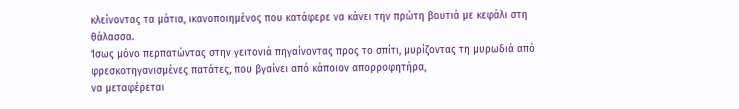κλείνοντας τα μάτια, ικανοποιημένος που κατάφερε να κάνει την πρώτη βουτιά με κεφάλι στη θάλασσα.
Ίσως μόνο περπατώντας στην γειτονιά πηγαίνοντας προς το σπίτι, μυρίζοντας τη μυρωδιά από φρεσκοτηγανισμένες πατάτες, που βγαίνει από κάποιον απορροφητήρα,
να μεταφέρεται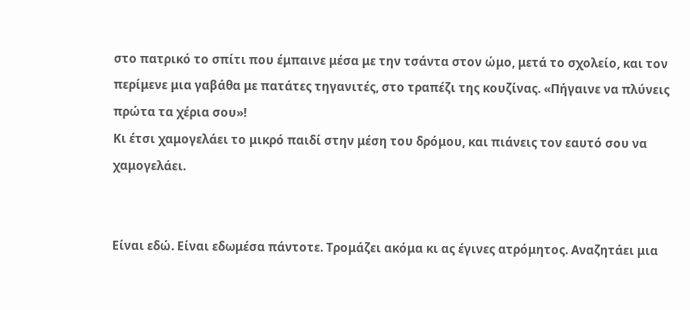στο πατρικό το σπίτι που έμπαινε μέσα με την τσάντα στον ώμο, μετά το σχολείο, και τον περίμενε μια γαβάθα με πατάτες τηγανιτές, στο τραπέζι της κουζίνας. «Πήγαινε να πλύνεις πρώτα τα χέρια σου»!
Κι έτσι χαμογελάει το μικρό παιδί στην μέση του δρόμου, και πιάνεις τον εαυτό σου να χαμογελάει.


Είναι εδώ. Είναι εδωμέσα πάντοτε. Τρομάζει ακόμα κι ας έγινες ατρόμητος. Αναζητάει μια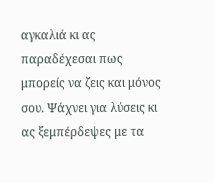αγκαλιά κι ας παραδέχεσαι πως μπορείς να ζεις και μόνος σου. Ψάχνει για λύσεις κι ας ξεμπέρδεψες με τα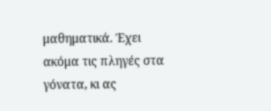μαθηματικά. Έχει ακόμα τις πληγές στα γόνατα, κι ας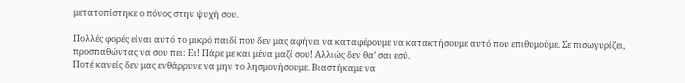μετατοπίστηκε ο πόνος στην ψυχή σου.

Πολλές φορές είναι αυτό το μικρό παιδί που δεν μας αφήνει να καταφέρουμε να κατακτήσουμε αυτό που επιθυμούμε. Σε πισωγυρίζει, προσπαθώντας να σου πει: Eι! Πάρε με και μένα μαζί σου! Αλλιώς δεν θα’ σαι εσύ.
Ποτέ κανείς δεν μας ενθάρρυνε να μην το λησμονήσουμε. Βιαστήκαμε να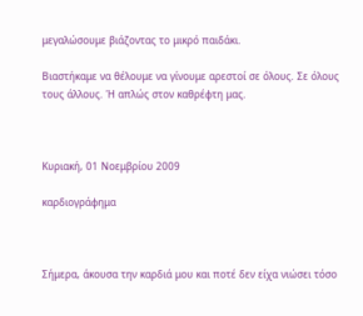μεγαλώσουμε βιάζοντας το μικρό παιδάκι.

Βιαστήκαμε να θέλουμε να γίνουμε αρεστοί σε όλους. Σε όλους τους άλλους. Ή απλώς στον καθρέφτη μας.



Κυριακή, 01 Νοεμβρίου 2009

καρδιογράφημα



Σήμερα, άκουσα την καρδιά μου και ποτέ δεν είχα νιώσει τόσο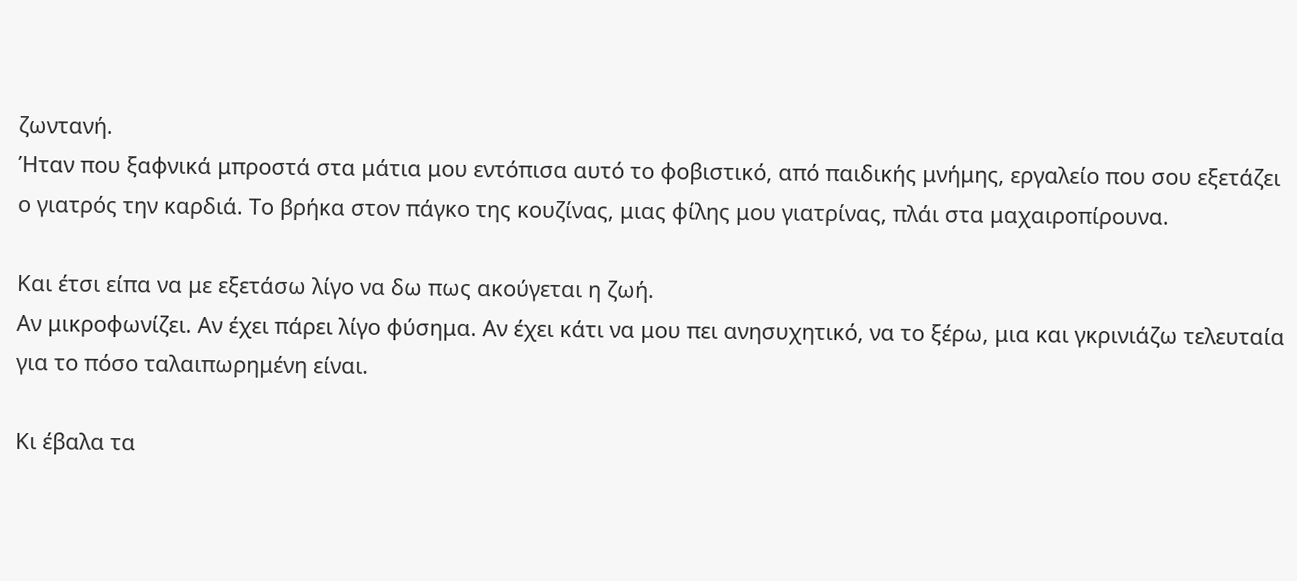ζωντανή.
Ήταν που ξαφνικά μπροστά στα μάτια μου εντόπισα αυτό το φοβιστικό, από παιδικής μνήμης, εργαλείο που σου εξετάζει ο γιατρός την καρδιά. Το βρήκα στον πάγκο της κουζίνας, μιας φίλης μου γιατρίνας, πλάι στα μαχαιροπίρουνα.

Και έτσι είπα να με εξετάσω λίγο να δω πως ακούγεται η ζωή.
Αν μικροφωνίζει. Αν έχει πάρει λίγο φύσημα. Αν έχει κάτι να μου πει ανησυχητικό, να το ξέρω, μια και γκρινιάζω τελευταία για το πόσο ταλαιπωρημένη είναι.

Κι έβαλα τα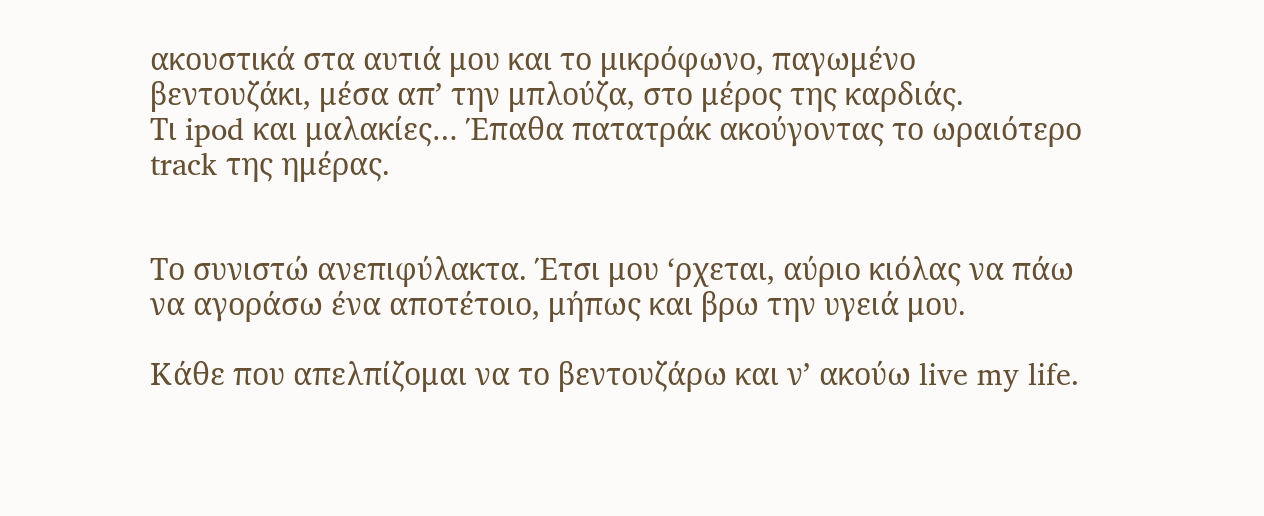ακουστικά στα αυτιά μου και το μικρόφωνο, παγωμένο βεντουζάκι, μέσα απ’ την μπλούζα, στο μέρος της καρδιάς.
Τι ipod και μαλακίες… Έπαθα πατατράκ ακούγοντας το ωραιότερο track της ημέρας.


Το συνιστώ ανεπιφύλακτα. Έτσι μου ‘ρχεται, αύριο κιόλας να πάω να αγοράσω ένα αποτέτοιο, μήπως και βρω την υγειά μου.

Κάθε που απελπίζομαι να το βεντουζάρω και ν’ ακούω live my life.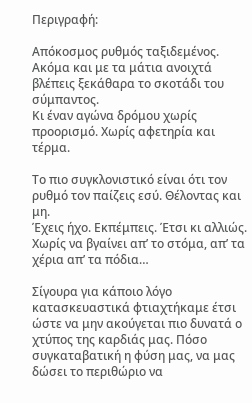Περιγραφή:

Απόκοσμος ρυθμός ταξιδεμένος.
Ακόμα και με τα μάτια ανοιχτά βλέπεις ξεκάθαρα το σκοτάδι του σύμπαντος.
Κι έναν αγώνα δρόμου χωρίς προορισμό. Χωρίς αφετηρία και τέρμα.

Το πιο συγκλονιστικό είναι ότι τον ρυθμό τον παίζεις εσύ. Θέλοντας και μη.
Έχεις ήχο. Εκπέμπεις. Έτσι κι αλλιώς. Χωρίς να βγαίνει απ’ το στόμα, απ’ τα χέρια απ’ τα πόδια…

Σίγουρα για κάποιο λόγο κατασκευαστικά φτιαχτήκαμε έτσι ώστε να μην ακούγεται πιο δυνατά ο χτύπος της καρδιάς μας. Πόσο συγκαταβατική η φύση μας, να μας δώσει το περιθώριο να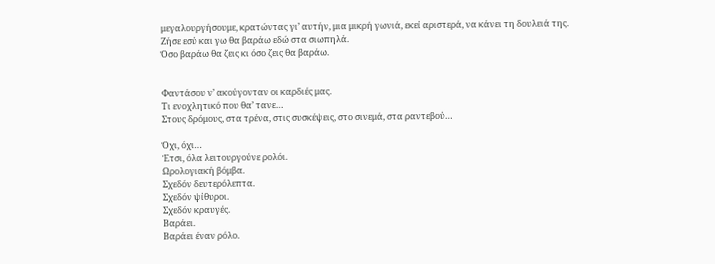μεγαλουργήσουμε, κρατώντας γι’ αυτήν, μια μικρή γωνιά, εκεί αριστερά, να κάνει τη δουλειά της.
Ζήσε εσύ και γω θα βαράω εδώ στα σιωπηλά.
Όσο βαράω θα ζεις κι όσο ζεις θα βαράω.


Φαντάσου ν’ ακούγονταν οι καρδιές μας.
Τι ενοχλητικό που θα’ τανε…
Στους δρόμους, στα τρένα, στις συσκέψεις, στο σινεμά, στα ραντεβού…

Όχι, όχι…
Έτσι, όλα λειτουργούνε ρολόι.
Ωρολογιακή βόμβα.
Σχεδόν δευτερόλεπτα.
Σχεδόν ψίθυροι.
Σχεδόν κραυγές.
Βαράει.
Βαράει έναν ρόλο.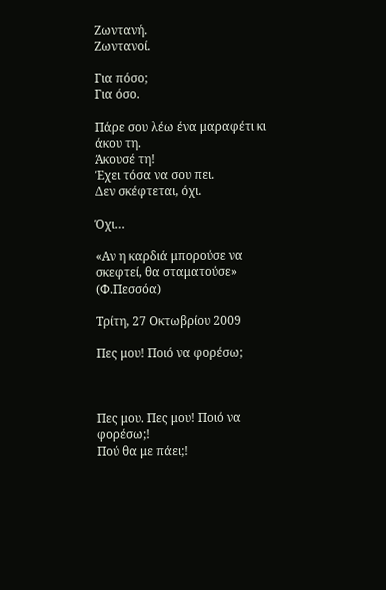Ζωντανή.
Ζωντανοί.

Για πόσο;
Για όσο.

Πάρε σου λέω ένα μαραφέτι κι άκου τη.
Άκουσέ τη!
Έχει τόσα να σου πει.
Δεν σκέφτεται, όχι.

Όχι…

«Αν η καρδιά μπορούσε να σκεφτεί, θα σταματούσε» (Φ.Πεσσόα)

Τρίτη, 27 Οκτωβρίου 2009

Πες μου! Ποιό να φορέσω;



Πες μου. Πες μου! Ποιό να φορέσω;!
Πού θα με πάει;!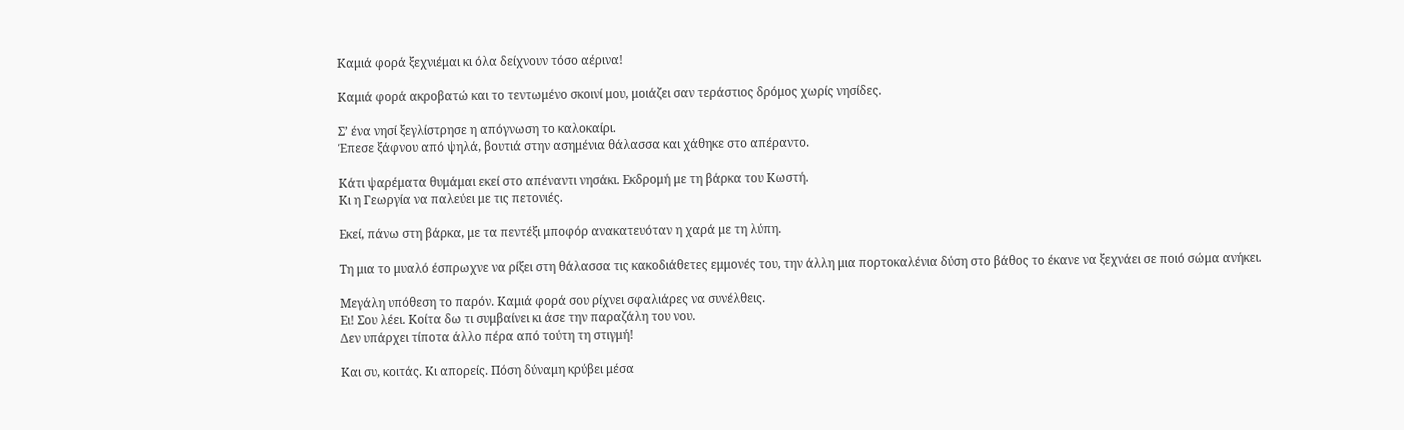Καμιά φορά ξεχνιέμαι κι όλα δείχνουν τόσο αέρινα!

Καμιά φορά ακροβατώ και το τεντωμένο σκοινί μου, μοιάζει σαν τεράστιος δρόμος χωρίς νησίδες.

Σ’ ένα νησί ξεγλίστρησε η απόγνωση το καλοκαίρι.
Έπεσε ξάφνου από ψηλά, βουτιά στην ασημένια θάλασσα και χάθηκε στο απέραντο.

Κάτι ψαρέματα θυμάμαι εκεί στο απέναντι νησάκι. Εκδρομή με τη βάρκα του Κωστή.
Κι η Γεωργία να παλεύει με τις πετονιές.

Εκεί, πάνω στη βάρκα, με τα πεντέξι μποφόρ ανακατευόταν η χαρά με τη λύπη.

Τη μια το μυαλό έσπρωχνε να ρίξει στη θάλασσα τις κακοδιάθετες εμμονές του, την άλλη μια πορτοκαλένια δύση στο βάθος το έκανε να ξεχνάει σε ποιό σώμα ανήκει.

Μεγάλη υπόθεση το παρόν. Καμιά φορά σου ρίχνει σφαλιάρες να συνέλθεις.
Ει! Σου λέει. Κοίτα δω τι συμβαίνει κι άσε την παραζάλη του νου.
Δεν υπάρχει τίποτα άλλο πέρα από τούτη τη στιγμή!

Και συ, κοιτάς. Κι απορείς. Πόση δύναμη κρύβει μέσα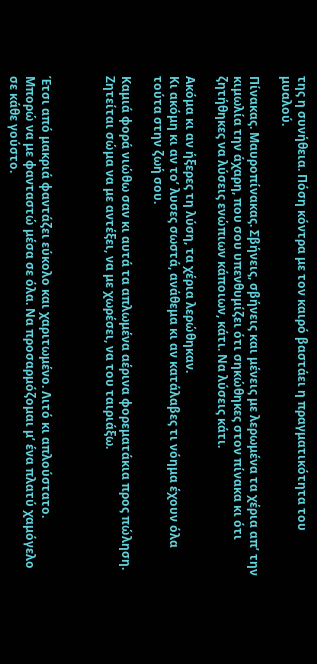της η συνήθεια. Πόση κόντρα με τον καιρό βαστάει η πραγματικότητα του μυαλού.

Πίνακας. Μαυροπίνακας. Σβήνεις, σβήνεις και μένεις με λερωμένα τα χέρια απ’ την κιμωλία την άχαρη, που σου υπενθυμίζει ότι σηκώθηκες στον πίνακα κι ότι ζητήθηκες να λύσεις ενώπιων κάποιων, κάτι. Να λύσεις κάτι.

Ακόμα κι αν ήξερες τη λύση, τα χέρια λερώθηκαν.
Κι ακόμη κι αν το’ λυσες σωστά, ανάθεμα κι αν κατάλαβες τι νόημα έχουν όλα τούτα στην ζωή σου.

Καμιά φορά νιώθω σαν κι αυτά τα απλωμένα αέρινα φορεματάκια προς πώληση.
Ζητείται σώμα να με αντέξει, να με χωρέσει, να του ταιριάξω.



Έτσι από μακριά φαντάζει εύκολο και χαριτωμένο. Λιτό κι απλούστατο.
Μπορώ να με φανταστώ μέσα σε όλα. Να προσαρμόζομαι μ’ ένα πλατύ χαμόγελο σε κάθε γούστο.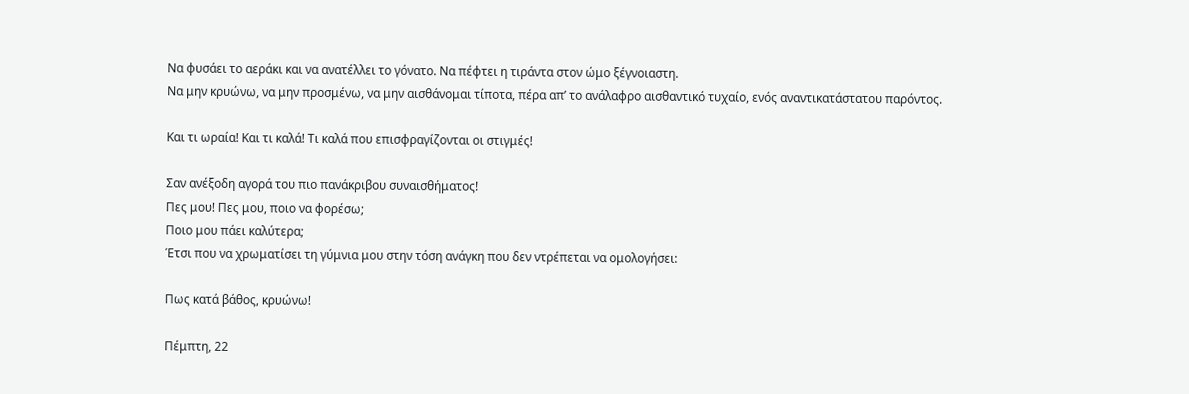Να φυσάει το αεράκι και να ανατέλλει το γόνατο. Να πέφτει η τιράντα στον ώμο ξέγνοιαστη.
Να μην κρυώνω, να μην προσμένω, να μην αισθάνομαι τίποτα, πέρα απ’ το ανάλαφρο αισθαντικό τυχαίο, ενός αναντικατάστατου παρόντος.

Και τι ωραία! Και τι καλά! Τι καλά που επισφραγίζονται οι στιγμές!

Σαν ανέξοδη αγορά του πιο πανάκριβου συναισθήματος!
Πες μου! Πες μου, ποιο να φορέσω;
Ποιο μου πάει καλύτερα;
Έτσι που να χρωματίσει τη γύμνια μου στην τόση ανάγκη που δεν ντρέπεται να ομολογήσει:

Πως κατά βάθος, κρυώνω!

Πέμπτη, 22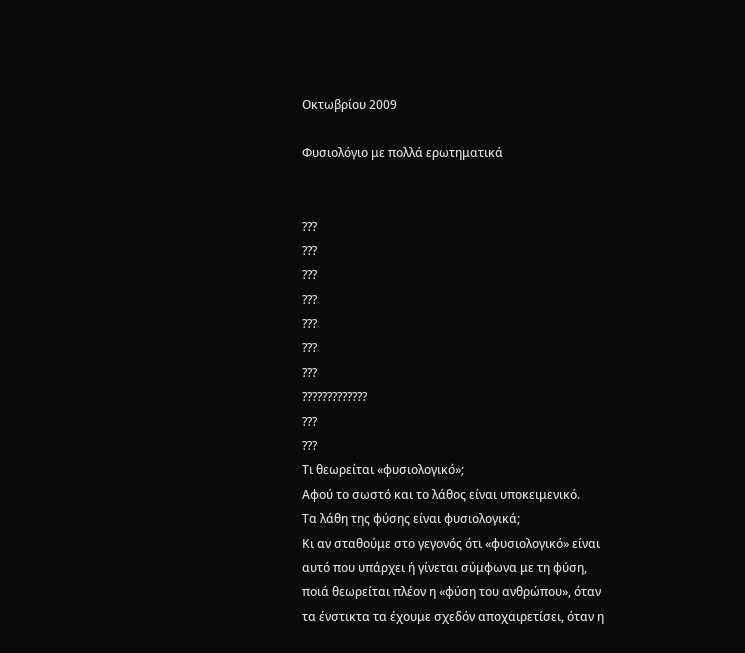Οκτωβρίου 2009

Φυσιολόγιο με πολλά ερωτηματικά


???
???
???
???
???
???
???
?????????????
???
???
Τι θεωρείται «φυσιολογικό»;
Αφού το σωστό και το λάθος είναι υποκειμενικό.
Τα λάθη της φύσης είναι φυσιολογικά;
Κι αν σταθούμε στο γεγονός ότι «φυσιολογικό» είναι αυτό που υπάρχει ή γίνεται σύμφωνα με τη φύση, ποιά θεωρείται πλέον η «φύση του ανθρώπου», όταν τα ένστικτα τα έχουμε σχεδόν αποχαιρετίσει, όταν η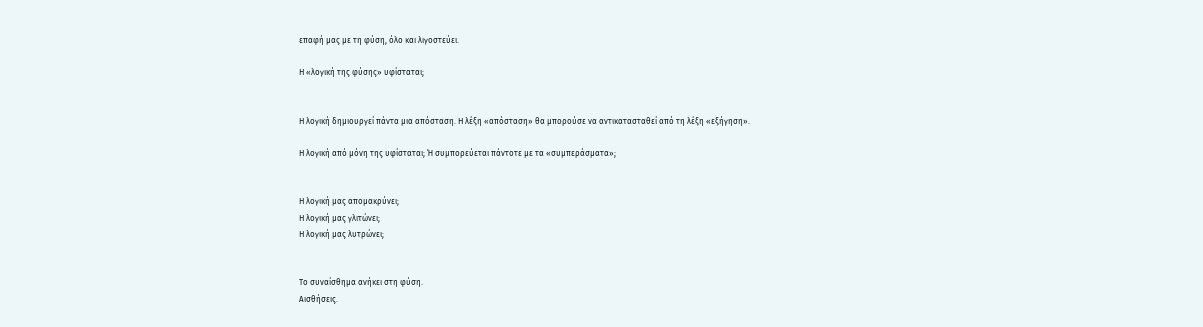επαφή μας με τη φύση, όλο και λιγοστεύει.

Η «λογική της φύσης» υφίσταται;


Η λογική δημιουργεί πάντα μια απόσταση. Η λέξη «απόσταση» θα μπορούσε να αντικατασταθεί από τη λέξη «εξήγηση».

Η λογική από μόνη της υφίσταται; Ή συμπορεύεται πάντοτε με τα «συμπεράσματα»;


Η λογική μας απομακρύνει;
Η λογική μας γλιτώνει;
Η λογική μας λυτρώνει;


Το συναίσθημα ανήκει στη φύση.
Αισθήσεις.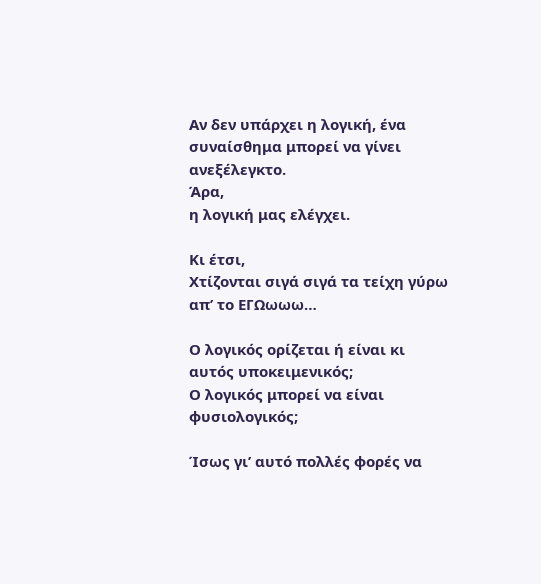Αν δεν υπάρχει η λογική, ένα συναίσθημα μπορεί να γίνει ανεξέλεγκτο.
Άρα,
η λογική μας ελέγχει.

Κι έτσι,
Χτίζονται σιγά σιγά τα τείχη γύρω απ’ το ΕΓΩωωω…

Ο λογικός ορίζεται ή είναι κι αυτός υποκειμενικός;
Ο λογικός μπορεί να είναι φυσιολογικός;

Ίσως γι’ αυτό πολλές φορές να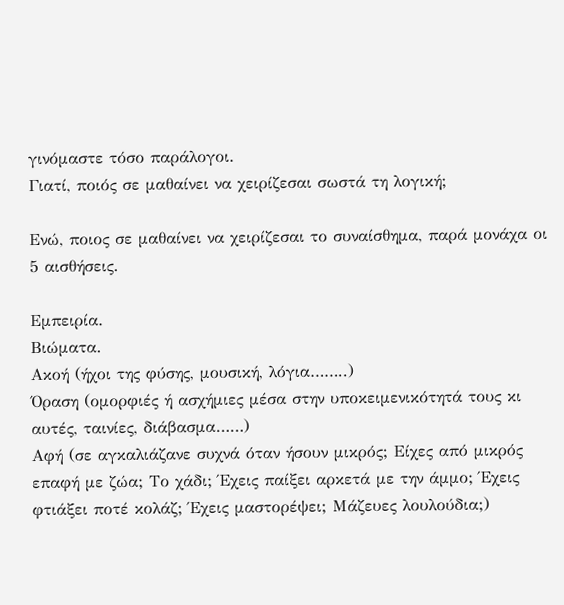γινόμαστε τόσο παράλογοι.
Γιατί, ποιός σε μαθαίνει να χειρίζεσαι σωστά τη λογική;

Ενώ, ποιος σε μαθαίνει να χειρίζεσαι το συναίσθημα, παρά μονάχα οι 5 αισθήσεις.

Εμπειρία.
Βιώματα.
Ακοή (ήχοι της φύσης, μουσική, λόγια……..)
Όραση (ομορφιές ή ασχήμιες μέσα στην υποκειμενικότητά τους κι αυτές, ταινίες, διάβασμα……)
Αφή (σε αγκαλιάζανε συχνά όταν ήσουν μικρός; Είχες από μικρός επαφή με ζώα; Tο χάδι; Έχεις παίξει αρκετά με την άμμο; Έχεις φτιάξει ποτέ κολάζ; Έχεις μαστορέψει; Μάζευες λουλούδια;)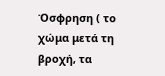Όσφρηση ( το χώμα μετά τη βροχή, τα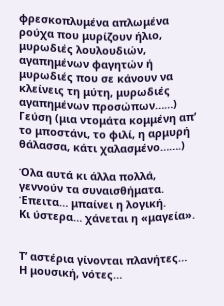φρεσκοπλυμένα απλωμένα ρούχα που μυρίζουν ήλιο, μυρωδιές λουλουδιών, αγαπημένων φαγητών ή μυρωδιές που σε κάνουν να κλείνεις τη μύτη, μυρωδιές αγαπημένων προσώπων……)
Γεύση (μια ντομάτα κομμένη απ’ το μποστάνι, το φιλί, η αρμυρή θάλασσα, κάτι χαλασμένο…….)

Όλα αυτά κι άλλα πολλά, γεννούν τα συναισθήματα.
Έπειτα… μπαίνει η λογική.
Κι ύστερα… χάνεται η «μαγεία».


Τ’ αστέρια γίνονται πλανήτες…
Η μουσική, νότες…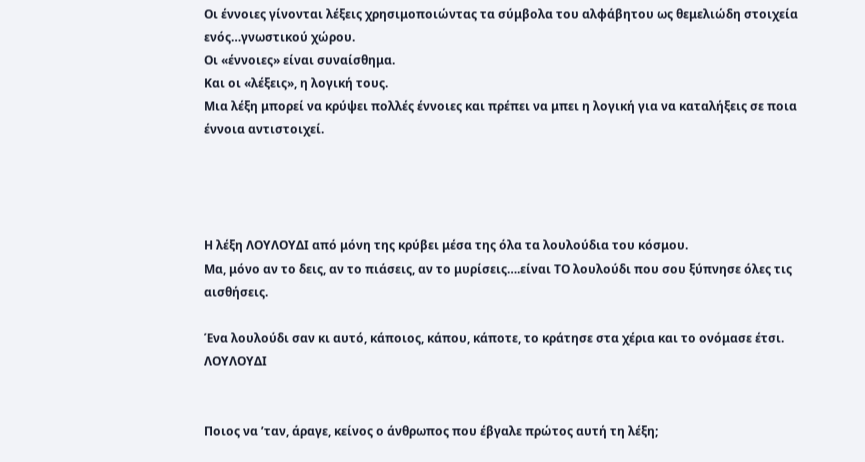Οι έννοιες γίνονται λέξεις χρησιμοποιώντας τα σύμβολα του αλφάβητου ως θεμελιώδη στοιχεία ενός…γνωστικού χώρου.
Οι «έννοιες» είναι συναίσθημα.
Και οι «λέξεις», η λογική τους.
Μια λέξη μπορεί να κρύψει πολλές έννοιες και πρέπει να μπει η λογική για να καταλήξεις σε ποια έννοια αντιστοιχεί.




Η λέξη ΛΟΥΛΟΥΔΙ από μόνη της κρύβει μέσα της όλα τα λουλούδια του κόσμου.
Μα, μόνο αν το δεις, αν το πιάσεις, αν το μυρίσεις….είναι ΤΟ λουλούδι που σου ξύπνησε όλες τις αισθήσεις.

Ένα λουλούδι σαν κι αυτό, κάποιος, κάπου, κάποτε, το κράτησε στα χέρια και το ονόμασε έτσι. ΛΟΥΛΟΥΔΙ


Ποιος να ’ταν, άραγε, κείνος ο άνθρωπος που έβγαλε πρώτος αυτή τη λέξη;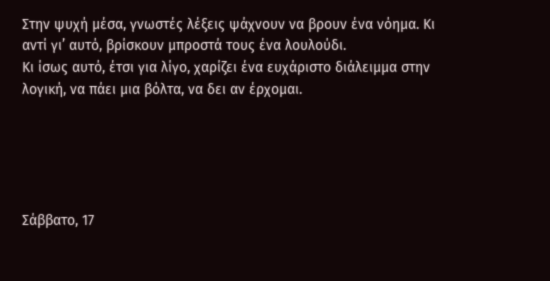Στην ψυχή μέσα, γνωστές λέξεις ψάχνουν να βρουν ένα νόημα. Κι αντί γι’ αυτό, βρίσκουν μπροστά τους ένα λουλούδι.
Κι ίσως αυτό, έτσι για λίγο, χαρίζει ένα ευχάριστο διάλειμμα στην λογική, να πάει μια βόλτα, να δει αν έρχομαι.





Σάββατο, 17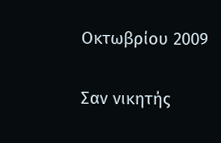Οκτωβρίου 2009

Σαν νικητής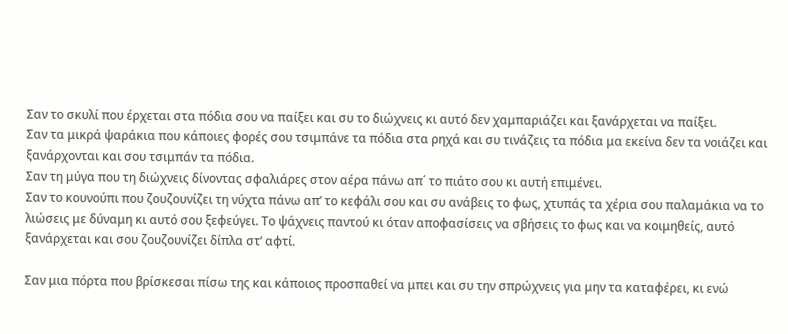Σαν το σκυλί που έρχεται στα πόδια σου να παίξει και συ το διώχνεις κι αυτό δεν χαμπαριάζει και ξανάρχεται να παίξει.
Σαν τα μικρά ψαράκια που κάποιες φορές σου τσιμπάνε τα πόδια στα ρηχά και συ τινάζεις τα πόδια μα εκείνα δεν τα νοιάζει και ξανάρχονται και σου τσιμπάν τα πόδια.
Σαν τη μύγα που τη διώχνεις δίνοντας σφαλιάρες στον αέρα πάνω απ΄ το πιάτο σου κι αυτή επιμένει.
Σαν το κουνούπι που ζουζουνίζει τη νύχτα πάνω απ’ το κεφάλι σου και συ ανάβεις το φως, χτυπάς τα χέρια σου παλαμάκια να το λιώσεις με δύναμη κι αυτό σου ξεφεύγει. Το ψάχνεις παντού κι όταν αποφασίσεις να σβήσεις το φως και να κοιμηθείς, αυτό ξανάρχεται και σου ζουζουνίζει δίπλα στ’ αφτί.

Σαν μια πόρτα που βρίσκεσαι πίσω της και κάποιος προσπαθεί να μπει και συ την σπρώχνεις για μην τα καταφέρει, κι ενώ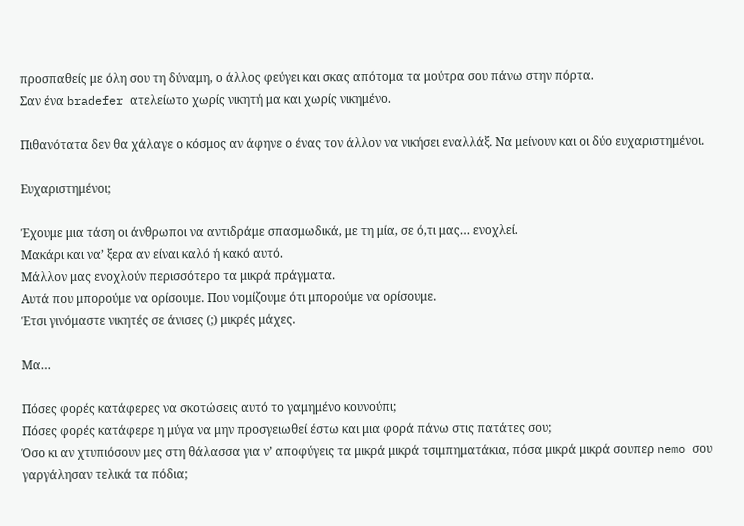προσπαθείς με όλη σου τη δύναμη, ο άλλος φεύγει και σκας απότομα τα μούτρα σου πάνω στην πόρτα.
Σαν ένα bradefer ατελείωτο χωρίς νικητή μα και χωρίς νικημένο.

Πιθανότατα δεν θα χάλαγε ο κόσμος αν άφηνε ο ένας τον άλλον να νικήσει εναλλάξ. Να μείνουν και οι δύο ευχαριστημένοι.

Ευχαριστημένοι;

Έχουμε μια τάση οι άνθρωποι να αντιδράμε σπασμωδικά, με τη μία, σε ό,τι μας… ενοχλεί.
Μακάρι και να’ ξερα αν είναι καλό ή κακό αυτό.
Μάλλον μας ενοχλούν περισσότερο τα μικρά πράγματα.
Αυτά που μπορούμε να ορίσουμε. Που νομίζουμε ότι μπορούμε να ορίσουμε.
Έτσι γινόμαστε νικητές σε άνισες (;) μικρές μάχες.

Μα…

Πόσες φορές κατάφερες να σκοτώσεις αυτό το γαμημένο κουνούπι;
Πόσες φορές κατάφερε η μύγα να μην προσγειωθεί έστω και μια φορά πάνω στις πατάτες σου;
Όσο κι αν χτυπιόσουν μες στη θάλασσα για ν’ αποφύγεις τα μικρά μικρά τσιμπηματάκια, πόσα μικρά μικρά σουπερ nemo σου γαργάλησαν τελικά τα πόδια;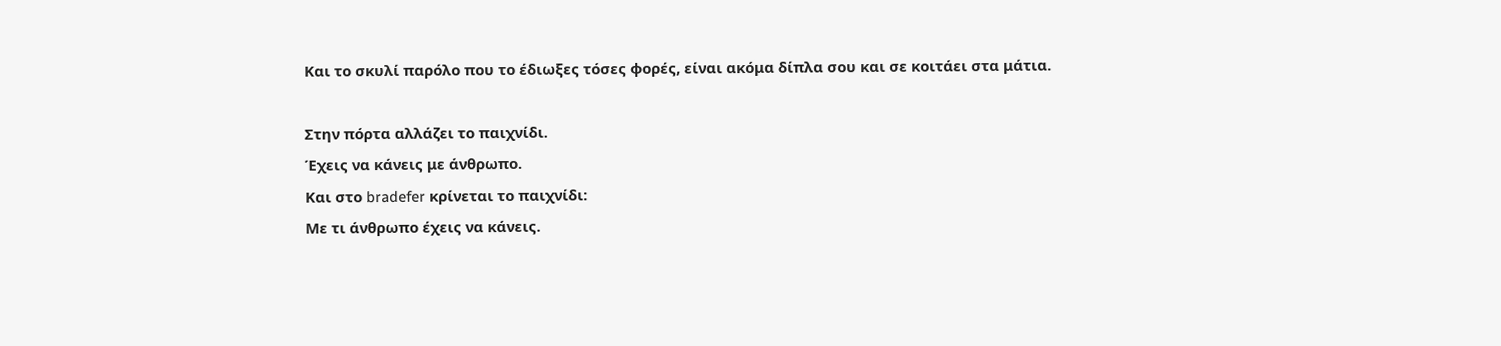Και το σκυλί παρόλο που το έδιωξες τόσες φορές, είναι ακόμα δίπλα σου και σε κοιτάει στα μάτια.

Στην πόρτα αλλάζει το παιχνίδι.
Έχεις να κάνεις με άνθρωπο.
Και στο bradefer κρίνεται το παιχνίδι:
Με τι άνθρωπο έχεις να κάνεις.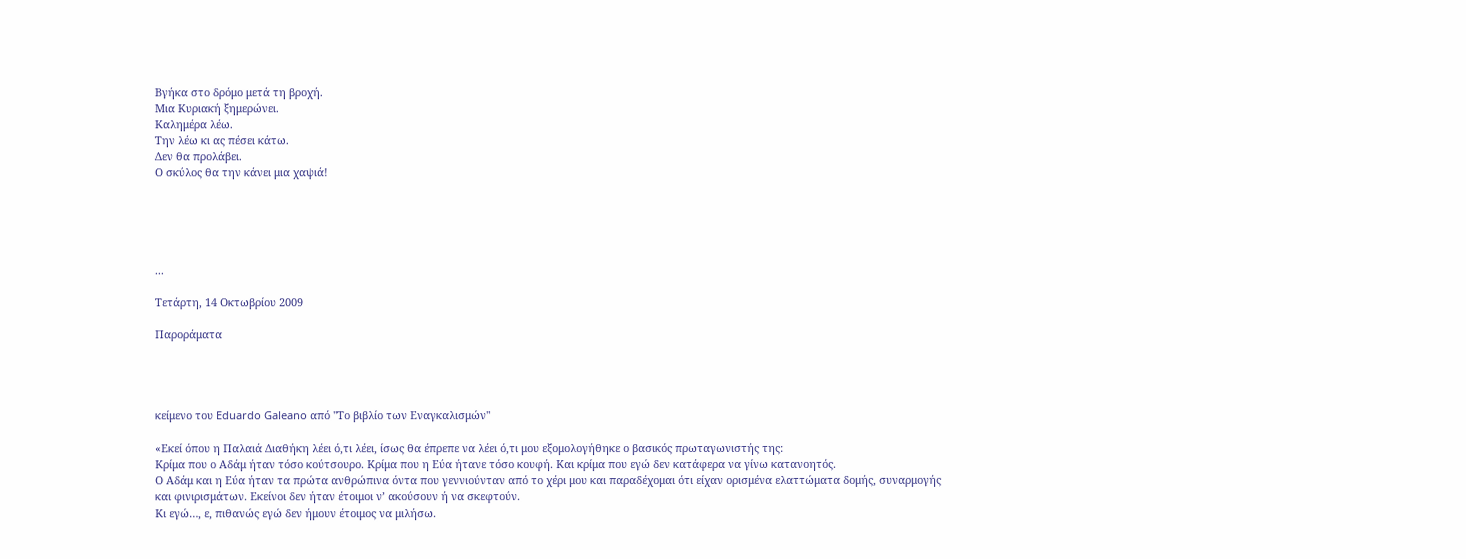Βγήκα στο δρόμο μετά τη βροχή.
Μια Κυριακή ξημερώνει.
Καλημέρα λέω.
Την λέω κι ας πέσει κάτω.
Δεν θα προλάβει.
Ο σκύλος θα την κάνει μια χαψιά!





...

Τετάρτη, 14 Οκτωβρίου 2009

Παροράματα




κείμενο του Eduardo Galeano από "Το βιβλίο των Εναγκαλισμών"

«Εκεί όπου η Παλαιά Διαθήκη λέει ό,τι λέει, ίσως θα έπρεπε να λέει ό,τι μου εξομολογήθηκε ο βασικός πρωταγωνιστής της:
Κρίμα που ο Αδάμ ήταν τόσο κούτσουρο. Κρίμα που η Εύα ήτανε τόσο κουφή. Και κρίμα που εγώ δεν κατάφερα να γίνω κατανοητός.
Ο Αδάμ και η Εύα ήταν τα πρώτα ανθρώπινα όντα που γεννιούνταν από το χέρι μου και παραδέχομαι ότι είχαν ορισμένα ελαττώματα δομής, συναρμογής και φινιρισμάτων. Εκείνοι δεν ήταν έτοιμοι ν’ ακούσουν ή να σκεφτούν.
Κι εγώ…, ε, πιθανώς εγώ δεν ήμουν έτοιμος να μιλήσω.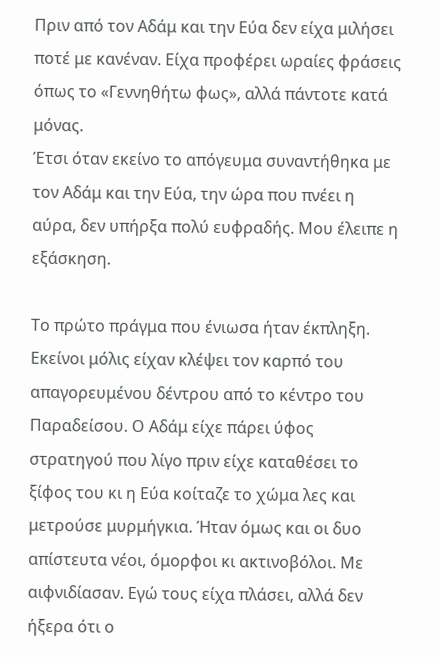Πριν από τον Αδάμ και την Εύα δεν είχα μιλήσει ποτέ με κανέναν. Είχα προφέρει ωραίες φράσεις όπως το «Γεννηθήτω φως», αλλά πάντοτε κατά μόνας.
Έτσι όταν εκείνο το απόγευμα συναντήθηκα με τον Αδάμ και την Εύα, την ώρα που πνέει η αύρα, δεν υπήρξα πολύ ευφραδής. Μου έλειπε η εξάσκηση.

Το πρώτο πράγμα που ένιωσα ήταν έκπληξη. Εκείνοι μόλις είχαν κλέψει τον καρπό του απαγορευμένου δέντρου από το κέντρο του Παραδείσου. Ο Αδάμ είχε πάρει ύφος στρατηγού που λίγο πριν είχε καταθέσει το ξίφος του κι η Εύα κοίταζε το χώμα λες και μετρούσε μυρμήγκια. Ήταν όμως και οι δυο απίστευτα νέοι, όμορφοι κι ακτινοβόλοι. Με αιφνιδίασαν. Εγώ τους είχα πλάσει, αλλά δεν ήξερα ότι ο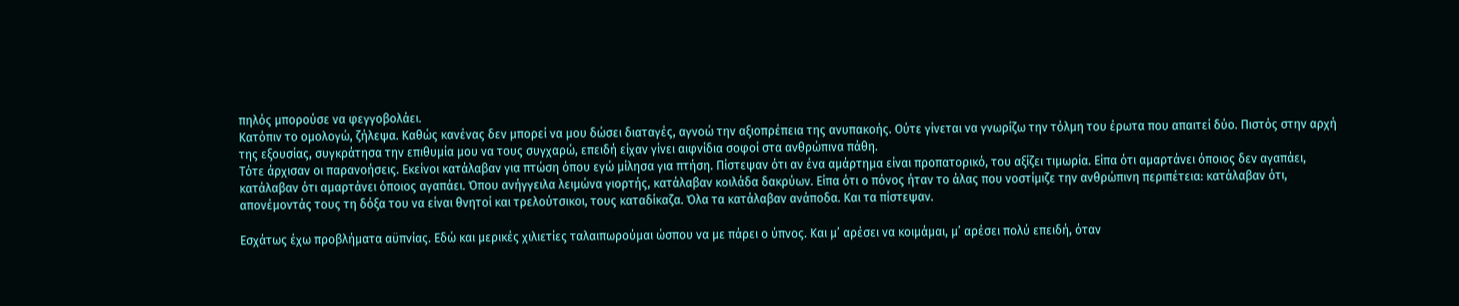πηλός μπορούσε να φεγγοβολάει.
Κατόπιν το ομολογώ, ζήλεψα. Καθώς κανένας δεν μπορεί να μου δώσει διαταγές, αγνοώ την αξιοπρέπεια της ανυπακοής. Ούτε γίνεται να γνωρίζω την τόλμη του έρωτα που απαιτεί δύο. Πιστός στην αρχή της εξουσίας, συγκράτησα την επιθυμία μου να τους συγχαρώ, επειδή είχαν γίνει αιφνίδια σοφοί στα ανθρώπινα πάθη.
Τότε άρχισαν οι παρανοήσεις. Εκείνοι κατάλαβαν για πτώση όπου εγώ μίλησα για πτήση. Πίστεψαν ότι αν ένα αμάρτημα είναι προπατορικό, του αξίζει τιμωρία. Είπα ότι αμαρτάνει όποιος δεν αγαπάει, κατάλαβαν ότι αμαρτάνει όποιος αγαπάει. Όπου ανήγγειλα λειμώνα γιορτής, κατάλαβαν κοιλάδα δακρύων. Είπα ότι ο πόνος ήταν το άλας που νοστίμιζε την ανθρώπινη περιπέτεια: κατάλαβαν ότι, απονέμοντάς τους τη δόξα του να είναι θνητοί και τρελούτσικοι, τους καταδίκαζα. Όλα τα κατάλαβαν ανάποδα. Και τα πίστεψαν.

Εσχάτως έχω προβλήματα αϋπνίας. Εδώ και μερικές χιλιετίες ταλαιπωρούμαι ώσπου να με πάρει ο ύπνος. Και μ’ αρέσει να κοιμάμαι, μ’ αρέσει πολύ επειδή, όταν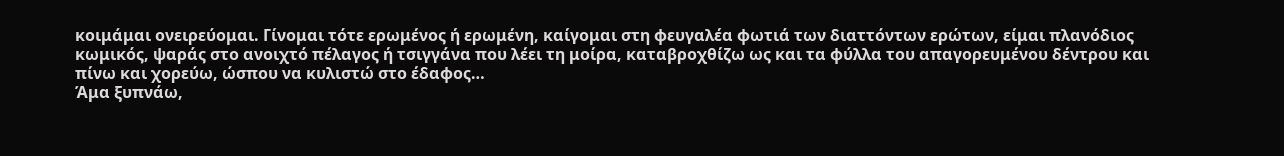κοιμάμαι ονειρεύομαι. Γίνομαι τότε ερωμένος ή ερωμένη, καίγομαι στη φευγαλέα φωτιά των διαττόντων ερώτων, είμαι πλανόδιος κωμικός, ψαράς στο ανοιχτό πέλαγος ή τσιγγάνα που λέει τη μοίρα, καταβροχθίζω ως και τα φύλλα του απαγορευμένου δέντρου και πίνω και χορεύω, ώσπου να κυλιστώ στο έδαφος…
Άμα ξυπνάω,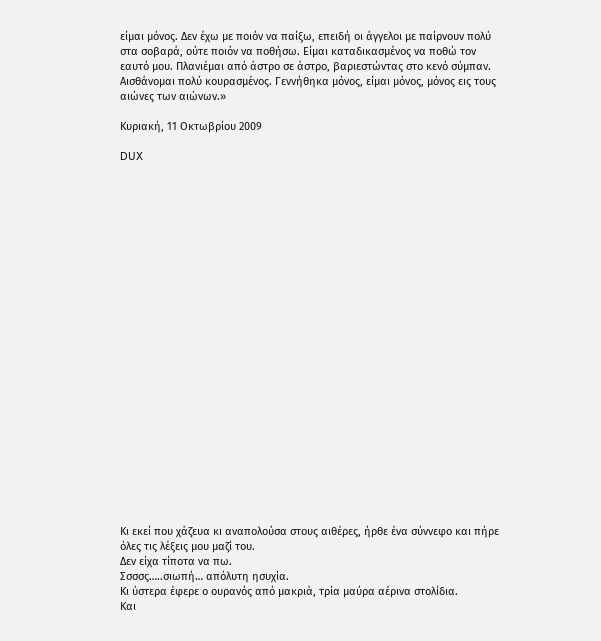είμαι μόνος. Δεν έχω με ποιόν να παίξω, επειδή οι άγγελοι με παίρνουν πολύ στα σοβαρά, ούτε ποιόν να ποθήσω. Είμαι καταδικασμένος να ποθώ τον εαυτό μου. Πλανιέμαι από άστρο σε άστρο, βαριεστώντας στο κενό σύμπαν. Αισθάνομαι πολύ κουρασμένος. Γεννήθηκα μόνος, είμαι μόνος, μόνος εις τους αιώνες των αιώνων.»

Κυριακή, 11 Οκτωβρίου 2009

DUX
























Κι εκεί που χάζευα κι αναπολούσα στους αιθέρες, ήρθε ένα σύννεφο και πήρε όλες τις λέξεις μου μαζί του.
Δεν είχα τίποτα να πω.
Σσσσς…..σιωπή… απόλυτη ησυχία.
Κι ύστερα έφερε ο ουρανός από μακριά, τρία μαύρα αέρινα στολίδια.
Και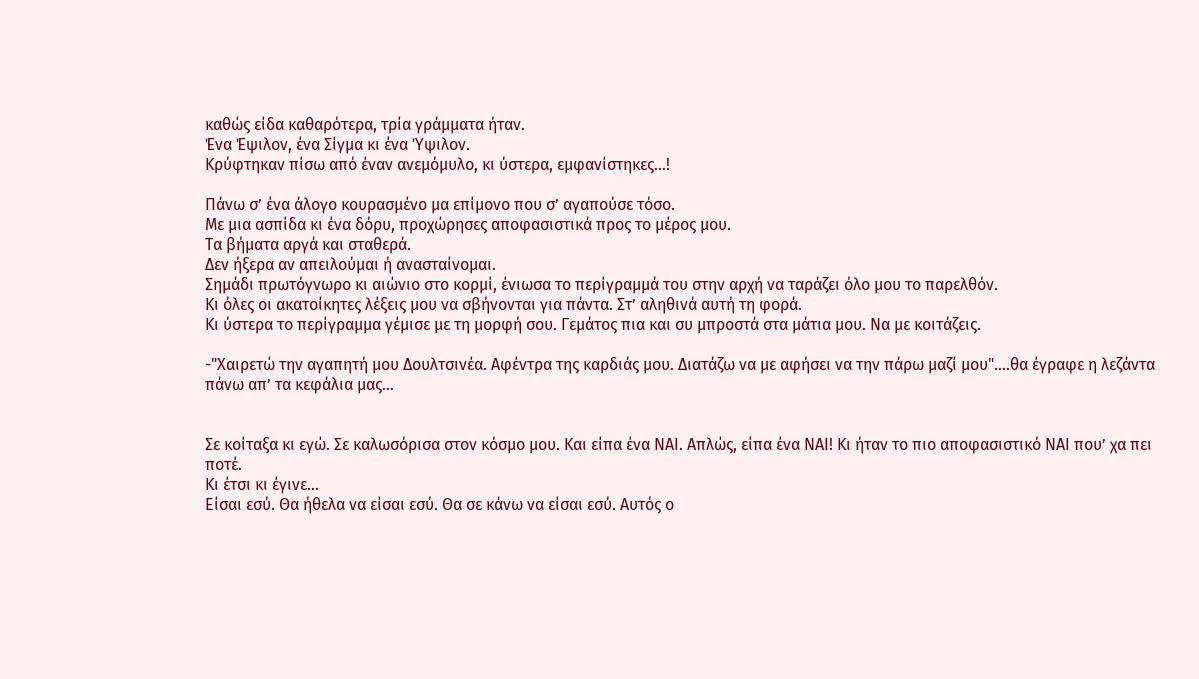καθώς είδα καθαρότερα, τρία γράμματα ήταν.
Ένα Έψιλον, ένα Σίγμα κι ένα Ύψιλον.
Κρύφτηκαν πίσω από έναν ανεμόμυλο, κι ύστερα, εμφανίστηκες…!

Πάνω σ’ ένα άλογο κουρασμένο μα επίμονο που σ’ αγαπούσε τόσο.
Με μια ασπίδα κι ένα δόρυ, προχώρησες αποφασιστικά προς το μέρος μου.
Τα βήματα αργά και σταθερά.
Δεν ήξερα αν απειλούμαι ή ανασταίνομαι.
Σημάδι πρωτόγνωρο κι αιώνιο στο κορμί, ένιωσα το περίγραμμά του στην αρχή να ταράζει όλο μου το παρελθόν.
Κι όλες οι ακατοίκητες λέξεις μου να σβήνονται για πάντα. Στ’ αληθινά αυτή τη φορά.
Κι ύστερα το περίγραμμα γέμισε με τη μορφή σου. Γεμάτος πια και συ μπροστά στα μάτια μου. Να με κοιτάζεις.

-"Χαιρετώ την αγαπητή μου Δουλτσινέα. Αφέντρα της καρδιάς μου. Διατάζω να με αφήσει να την πάρω μαζί μου"….θα έγραφε η λεζάντα πάνω απ’ τα κεφάλια μας…


Σε κοίταξα κι εγώ. Σε καλωσόρισα στον κόσμο μου. Και είπα ένα ΝΑΙ. Απλώς, είπα ένα ΝΑΙ! Κι ήταν το πιο αποφασιστικό ΝΑΙ που’ χα πει ποτέ.
Κι έτσι κι έγινε…
Είσαι εσύ. Θα ήθελα να είσαι εσύ. Θα σε κάνω να είσαι εσύ. Αυτός ο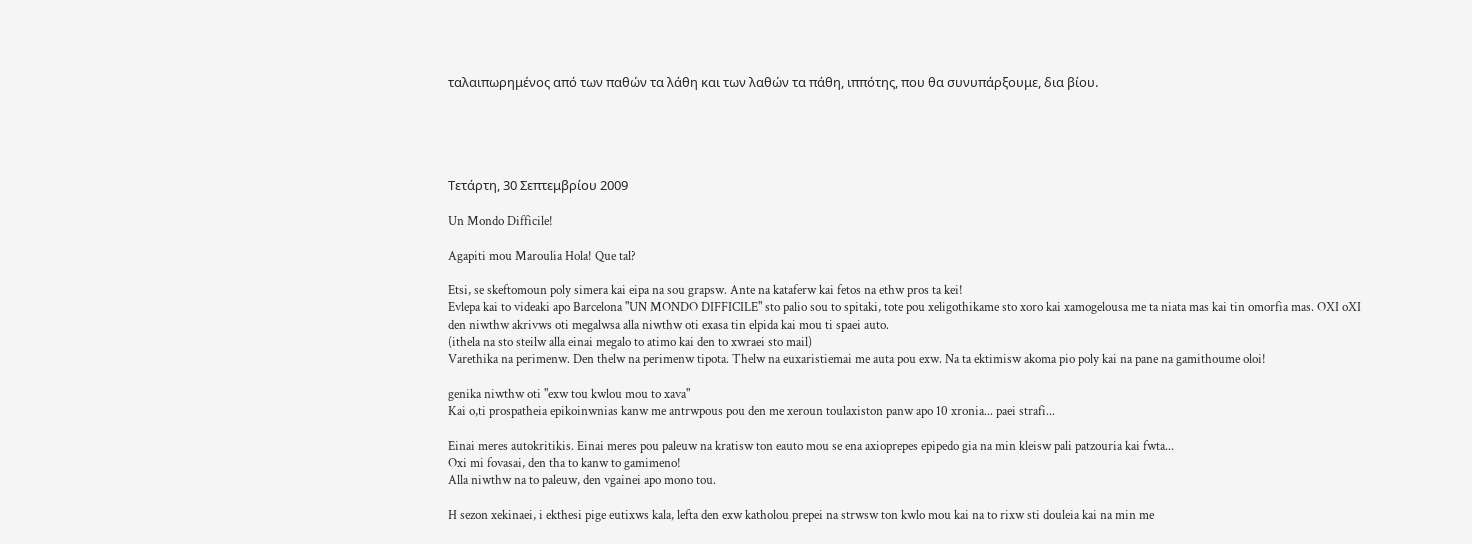ταλαιπωρημένος από των παθών τα λάθη και των λαθών τα πάθη, ιππότης, που θα συνυπάρξουμε, δια βίου.





Τετάρτη, 30 Σεπτεμβρίου 2009

Un Mondo Difficile!

Agapiti mou Maroulia Hola! Que tal?

Etsi, se skeftomoun poly simera kai eipa na sou grapsw. Ante na kataferw kai fetos na ethw pros ta kei!
Evlepa kai to videaki apo Barcelona "UN MONDO DIFFICILE" sto palio sou to spitaki, tote pou xeligothikame sto xoro kai xamogelousa me ta niata mas kai tin omorfia mas. OXI oXI den niwthw akrivws oti megalwsa alla niwthw oti exasa tin elpida kai mou ti spaei auto.
(ithela na sto steilw alla einai megalo to atimo kai den to xwraei sto mail)
Varethika na perimenw. Den thelw na perimenw tipota. Thelw na euxaristiemai me auta pou exw. Na ta ektimisw akoma pio poly kai na pane na gamithoume oloi!

genika niwthw oti "exw tou kwlou mou to xava"
Kai o,ti prospatheia epikoinwnias kanw me antrwpous pou den me xeroun toulaxiston panw apo 10 xronia... paei strafi...

Einai meres autokritikis. Einai meres pou paleuw na kratisw ton eauto mou se ena axioprepes epipedo gia na min kleisw pali patzouria kai fwta...
Oxi mi fovasai, den tha to kanw to gamimeno!
Alla niwthw na to paleuw, den vgainei apo mono tou.

H sezon xekinaei, i ekthesi pige eutixws kala, lefta den exw katholou prepei na strwsw ton kwlo mou kai na to rixw sti douleia kai na min me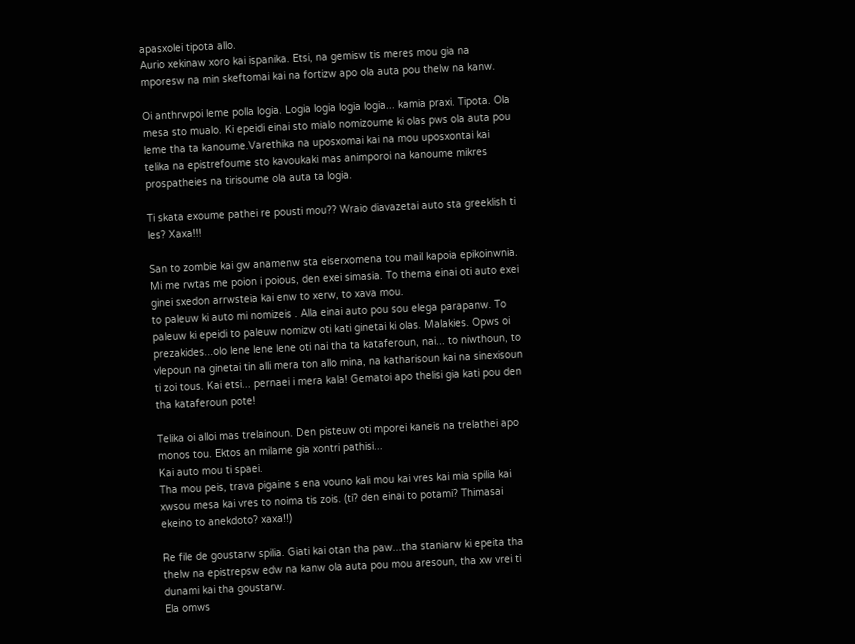apasxolei tipota allo.
Aurio xekinaw xoro kai ispanika. Etsi, na gemisw tis meres mou gia na mporesw na min skeftomai kai na fortizw apo ola auta pou thelw na kanw.

Oi anthrwpoi leme polla logia. Logia logia logia logia... kamia praxi. Tipota. Ola mesa sto mualo. Ki epeidi einai sto mialo nomizoume ki olas pws ola auta pou leme tha ta kanoume.Varethika na uposxomai kai na mou uposxontai kai telika na epistrefoume sto kavoukaki mas animporoi na kanoume mikres prospatheies na tirisoume ola auta ta logia.

Ti skata exoume pathei re pousti mou?? Wraio diavazetai auto sta greeklish ti les? Xaxa!!!

San to zombie kai gw anamenw sta eiserxomena tou mail kapoia epikoinwnia. Mi me rwtas me poion i poious, den exei simasia. To thema einai oti auto exei ginei sxedon arrwsteia kai enw to xerw, to xava mou.
to paleuw ki auto mi nomizeis . Alla einai auto pou sou elega parapanw. To paleuw ki epeidi to paleuw nomizw oti kati ginetai ki olas. Malakies. Opws oi prezakides...olo lene lene lene oti nai tha ta kataferoun, nai... to niwthoun, to vlepoun na ginetai tin alli mera ton allo mina, na katharisoun kai na sinexisoun ti zoi tous. Kai etsi... pernaei i mera kala! Gematoi apo thelisi gia kati pou den tha kataferoun pote!

Telika oi alloi mas trelainoun. Den pisteuw oti mporei kaneis na trelathei apo monos tou. Ektos an milame gia xontri pathisi...
Kai auto mou ti spaei.
Tha mou peis, trava pigaine s ena vouno kali mou kai vres kai mia spilia kai xwsou mesa kai vres to noima tis zois. (ti? den einai to potami? Thimasai ekeino to anekdoto? xaxa!!)

Re file de goustarw spilia. Giati kai otan tha paw...tha staniarw ki epeita tha thelw na epistrepsw edw na kanw ola auta pou mou aresoun, tha xw vrei ti dunami kai tha goustarw.
Ela omws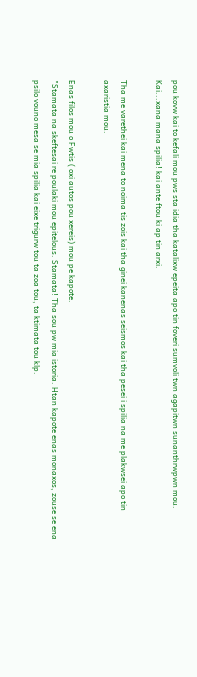pou kovw kai to kefali mou pws sta idia tha katalixw epeita apo tin foveri sumvoli twn agapitwn sunanthrwpwn mou. Kai...xana mana spilia! kai ante ftou ki ap tin arxi.

Tha me varethei kai mena to noima tis zois kai tha ginei kanenas seismos kai tha pesei i spilia na me plakwsei apo tin axaristia mou.

Enas filos mou o Fwtis ( oxi autos pou xereis) mou pe kapote.
"Stamata na skeftesai re poulaki mou epitelous. Stamata! Tha sou pw mia istoria. Htan kapote enas monaxos, zouse se ena psilo vouno mesa se mia spilia kai eixe trigurw tou ta zoa tou, ta ktimata tou klp.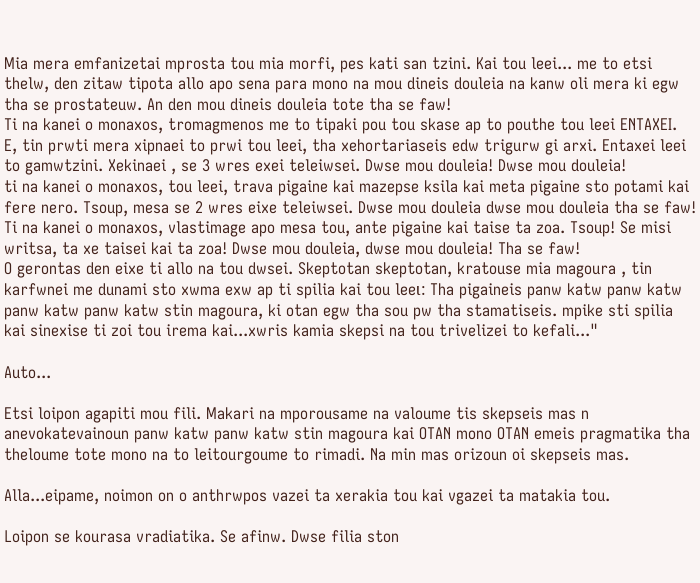Mia mera emfanizetai mprosta tou mia morfi, pes kati san tzini. Kai tou leei... me to etsi thelw, den zitaw tipota allo apo sena para mono na mou dineis douleia na kanw oli mera ki egw tha se prostateuw. An den mou dineis douleia tote tha se faw!
Ti na kanei o monaxos, tromagmenos me to tipaki pou tou skase ap to pouthe tou leei ENTAXEI.
E, tin prwti mera xipnaei to prwi tou leei, tha xehortariaseis edw trigurw gi arxi. Entaxei leei to gamwtzini. Xekinaei , se 3 wres exei teleiwsei. Dwse mou douleia! Dwse mou douleia!
ti na kanei o monaxos, tou leei, trava pigaine kai mazepse ksila kai meta pigaine sto potami kai fere nero. Tsoup, mesa se 2 wres eixe teleiwsei. Dwse mou douleia dwse mou douleia tha se faw!
Ti na kanei o monaxos, vlastimage apo mesa tou, ante pigaine kai taise ta zoa. Tsoup! Se misi writsa, ta xe taisei kai ta zoa! Dwse mou douleia, dwse mou douleia! Tha se faw!
O gerontas den eixe ti allo na tou dwsei. Skeptotan skeptotan, kratouse mia magoura , tin karfwnei me dunami sto xwma exw ap ti spilia kai tou leeι: Tha pigaineis panw katw panw katw panw katw panw katw stin magoura, ki otan egw tha sou pw tha stamatiseis. mpike sti spilia kai sinexise ti zoi tou irema kai...xwris kamia skepsi na tou trivelizei to kefali..."

Auto...

Etsi loipon agapiti mou fili. Makari na mporousame na valoume tis skepseis mas n anevokatevainoun panw katw panw katw stin magoura kai OTAN mono OTAN emeis pragmatika tha theloume tote mono na to leitourgoume to rimadi. Na min mas orizoun oi skepseis mas.

Alla...eipame, noimon on o anthrwpos vazei ta xerakia tou kai vgazei ta matakia tou.

Loipon se kourasa vradiatika. Se afinw. Dwse filia ston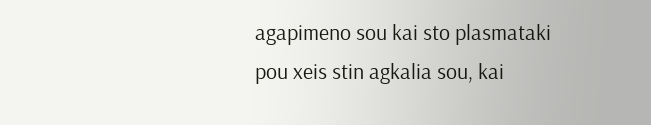agapimeno sou kai sto plasmataki pou xeis stin agkalia sou, kai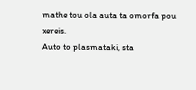mathe tou ola auta ta omorfa pou xereis.
Auto to plasmataki, sta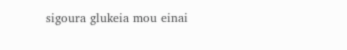sigoura glukeia mou einai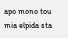apo mono tou mia elpida sta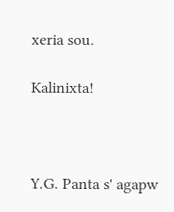xeria sou.

Kalinixta!



Y.G. Panta s' agapw